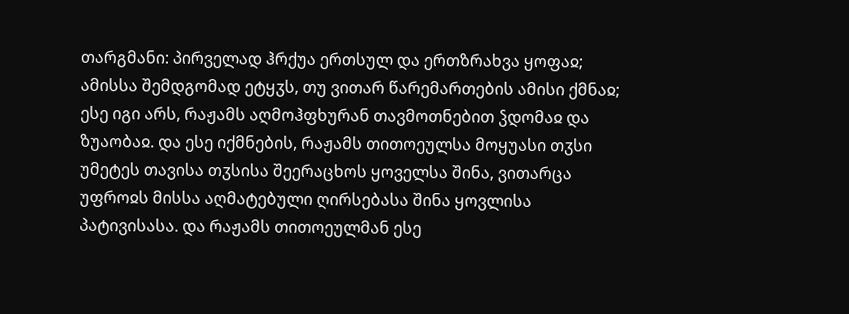თარგმანი: პირველად ჰრქუა ერთსულ და ერთზრახვა ყოფაჲ; ამისსა შემდგომად ეტყჳს, თუ ვითარ წარემართების ამისი ქმნაჲ; ესე იგი არს, რაჟამს აღმოჰფხურან თავმოთნებით ჴდომაჲ და ზუაობაჲ. და ესე იქმნების, რაჟამს თითოეულსა მოყუასი თჳსი უმეტეს თავისა თჳსისა შეერაცხოს ყოველსა შინა, ვითარცა უფროჲს მისსა აღმატებული ღირსებასა შინა ყოვლისა პატივისასა. და რაჟამს თითოეულმან ესე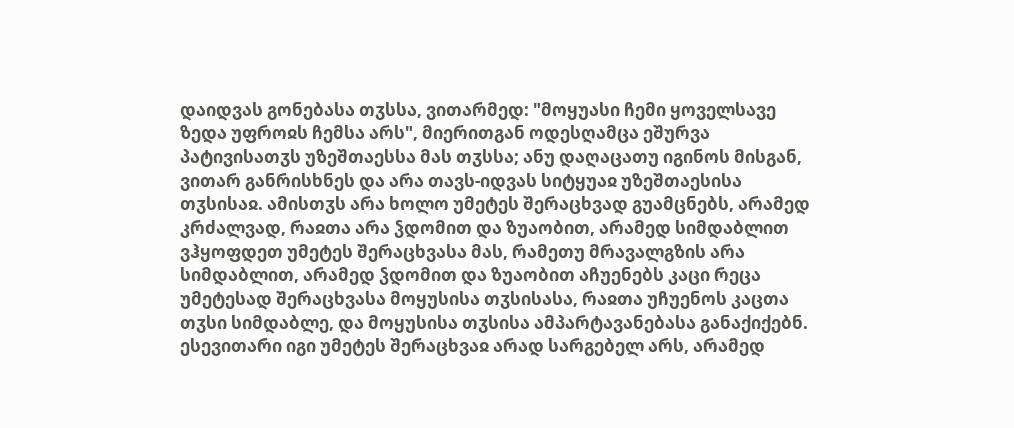დაიდვას გონებასა თჳსსა, ვითარმედ: "მოყუასი ჩემი ყოველსავე ზედა უფროჲს ჩემსა არს", მიერითგან ოდესღამცა ეშურვა პატივისათჳს უზეშთაესსა მას თჳსსა; ანუ დაღაცათუ იგინოს მისგან, ვითარ განრისხნეს და არა თავს-იდვას სიტყუაჲ უზეშთაესისა თჳსისაჲ. ამისთჳს არა ხოლო უმეტეს შერაცხვად გუამცნებს, არამედ კრძალვად, რაჲთა არა ჴდომით და ზუაობით, არამედ სიმდაბლით ვჰყოფდეთ უმეტეს შერაცხვასა მას, რამეთუ მრავალგზის არა სიმდაბლით, არამედ ჴდომით და ზუაობით აჩუენებს კაცი რეცა უმეტესად შერაცხვასა მოყუსისა თჳსისასა, რაჲთა უჩუენოს კაცთა თჳსი სიმდაბლე, და მოყუსისა თჳსისა ამპარტავანებასა განაქიქებნ. ესევითარი იგი უმეტეს შერაცხვაჲ არად სარგებელ არს, არამედ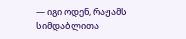— იგი ოდენ, რაჟამს სიმდაბლითა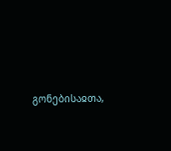გონებისაჲთა,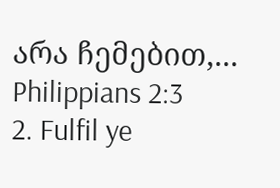არა ჩემებით,...
Philippians 2:3
2. Fulfil ye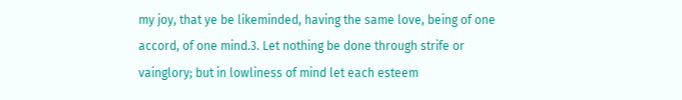my joy, that ye be likeminded, having the same love, being of one accord, of one mind.3. Let nothing be done through strife or vainglory; but in lowliness of mind let each esteem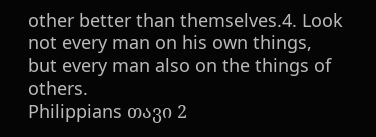other better than themselves.4. Look not every man on his own things, but every man also on the things of others.
Philippians თავი 2